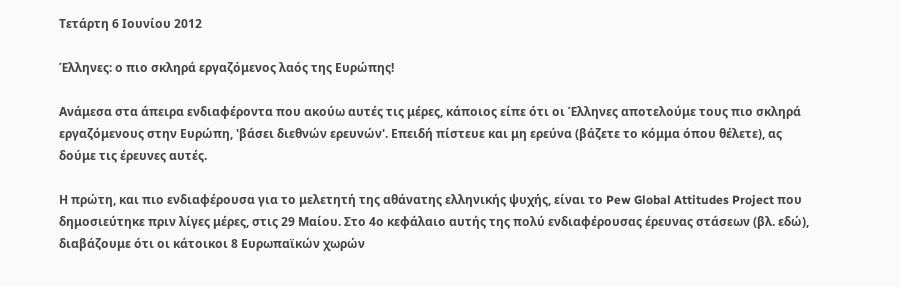Τετάρτη 6 Ιουνίου 2012

Έλληνες: ο πιο σκληρά εργαζόμενος λαός της Ευρώπης!

Ανάμεσα στα άπειρα ενδιαφέροντα που ακούω αυτές τις μέρες, κάποιος είπε ότι οι Έλληνες αποτελούμε τους πιο σκληρά εργαζόμενους στην Ευρώπη, 'βάσει διεθνών ερευνών'. Επειδή πίστευε και μη ερεύνα (βάζετε το κόμμα όπου θέλετε), ας δούμε τις έρευνες αυτές.

Η πρώτη, και πιο ενδιαφέρουσα για το μελετητή της αθάνατης ελληνικής ψυχής, είναι το Pew Global Attitudes Project που δημοσιεύτηκε πριν λίγες μέρες, στις 29 Μαίου. Στο 4ο κεφάλαιο αυτής της πολύ ενδιαφέρουσας έρευνας στάσεων (βλ. εδώ), διαβάζουμε ότι οι κάτοικοι 8 Ευρωπαϊκών χωρών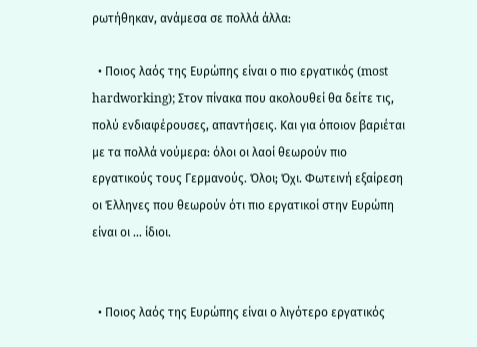ρωτήθηκαν, ανάμεσα σε πολλά άλλα:

  • Ποιος λαός της Ευρώπης είναι ο πιο εργατικός (most hardworking); Στον πίνακα που ακολουθεί θα δείτε τις, πολύ ενδιαφέρουσες, απαντήσεις. Και για όποιον βαριέται με τα πολλά νούμερα: όλοι οι λαοί θεωρούν πιο εργατικούς τους Γερμανούς. Όλοι; Όχι. Φωτεινή εξαίρεση οι Έλληνες που θεωρούν ότι πιο εργατικοί στην Ευρώπη είναι οι ... ίδιοι.


  • Ποιος λαός της Ευρώπης είναι ο λιγότερο εργατικός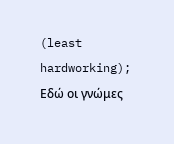(least hardworking); Εδώ οι γνώμες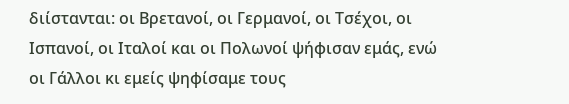διίστανται: οι Βρετανοί, οι Γερμανοί, οι Τσέχοι, οι Ισπανοί, οι Ιταλοί και οι Πολωνοί ψήφισαν εμάς, ενώ οι Γάλλοι κι εμείς ψηφίσαμε τους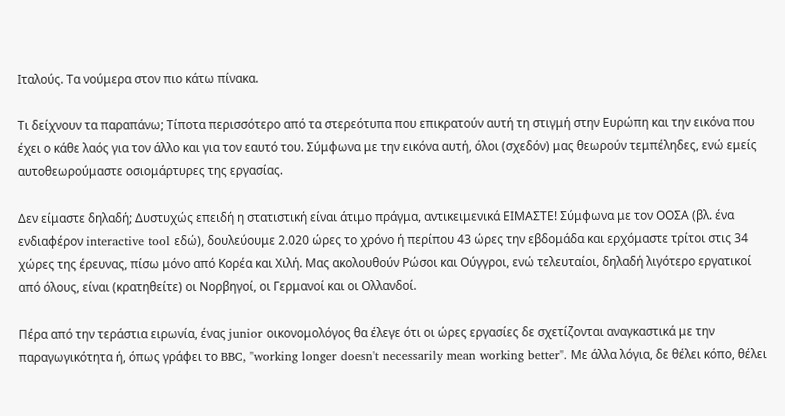Ιταλούς. Τα νούμερα στον πιο κάτω πίνακα.

Τι δείχνουν τα παραπάνω; Τίποτα περισσότερο από τα στερεότυπα που επικρατούν αυτή τη στιγμή στην Ευρώπη και την εικόνα που έχει ο κάθε λαός για τον άλλο και για τον εαυτό του. Σύμφωνα με την εικόνα αυτή, όλοι (σχεδόν) μας θεωρούν τεμπέληδες, ενώ εμείς αυτοθεωρούμαστε οσιομάρτυρες της εργασίας.

Δεν είμαστε δηλαδή; Δυστυχώς επειδή η στατιστική είναι άτιμο πράγμα, αντικειμενικά ΕΙΜΑΣΤΕ! Σύμφωνα με τον ΟΟΣΑ (βλ. ένα ενδιαφέρον interactive tool εδώ), δουλεύουμε 2.020 ώρες το χρόνο ή περίπου 43 ώρες την εβδομάδα και ερχόμαστε τρίτοι στις 34 χώρες της έρευνας, πίσω μόνο από Κορέα και Χιλή. Μας ακολουθούν Ρώσοι και Ούγγροι, ενώ τελευταίοι, δηλαδή λιγότερο εργατικοί από όλους, είναι (κρατηθείτε) οι Νορβηγοί, οι Γερμανοί και οι Ολλανδοί.

Πέρα από την τεράστια ειρωνία, ένας junior οικονομολόγος θα έλεγε ότι οι ώρες εργασίες δε σχετίζονται αναγκαστικά με την παραγωγικότητα ή, όπως γράφει το BBC, "working longer doesn't necessarily mean working better". Με άλλα λόγια, δε θέλει κόπο, θέλει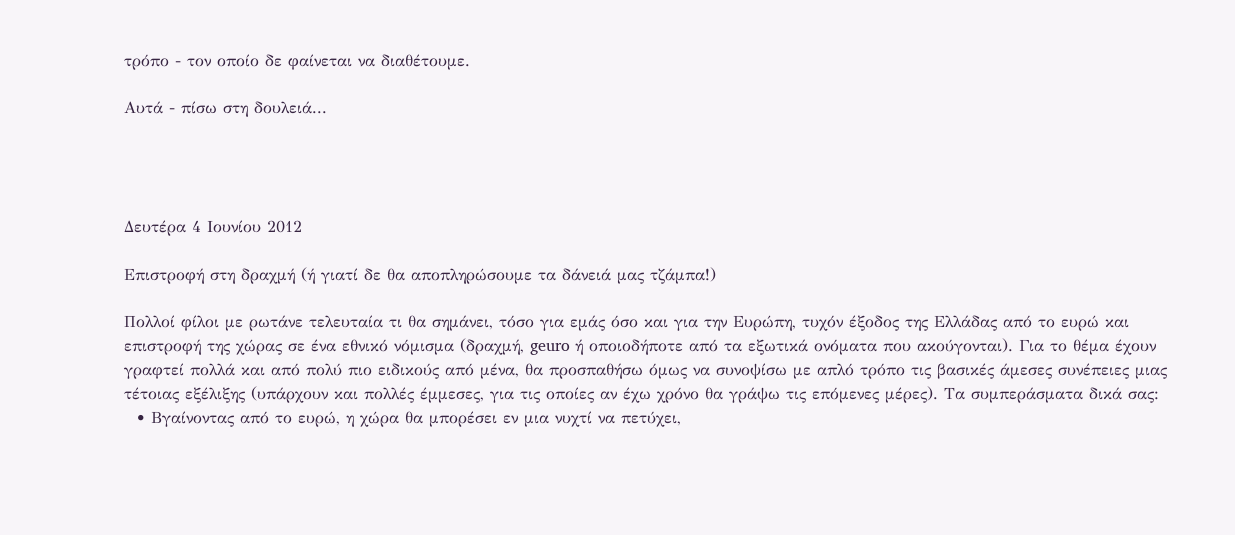τρόπο - τον οποίο δε φαίνεται να διαθέτουμε.

Αυτά - πίσω στη δουλειά...




Δευτέρα 4 Ιουνίου 2012

Επιστροφή στη δραχμή (ή γιατί δε θα αποπληρώσουμε τα δάνειά μας τζάμπα!)

Πολλοί φίλοι με ρωτάνε τελευταία τι θα σημάνει, τόσο για εμάς όσο και για την Ευρώπη, τυχόν έξοδος της Ελλάδας από το ευρώ και επιστροφή της χώρας σε ένα εθνικό νόμισμα (δραχμή, geuro ή οποιοδήποτε από τα εξωτικά ονόματα που ακούγονται). Για το θέμα έχουν γραφτεί πολλά και από πολύ πιο ειδικούς από μένα, θα προσπαθήσω όμως να συνοψίσω με απλό τρόπο τις βασικές άμεσες συνέπειες μιας τέτοιας εξέλιξης (υπάρχουν και πολλές έμμεσες, για τις οποίες αν έχω χρόνο θα γράψω τις επόμενες μέρες). Τα συμπεράσματα δικά σας:
  • Βγαίνοντας από το ευρώ, η χώρα θα μπορέσει εν μια νυχτί να πετύχει,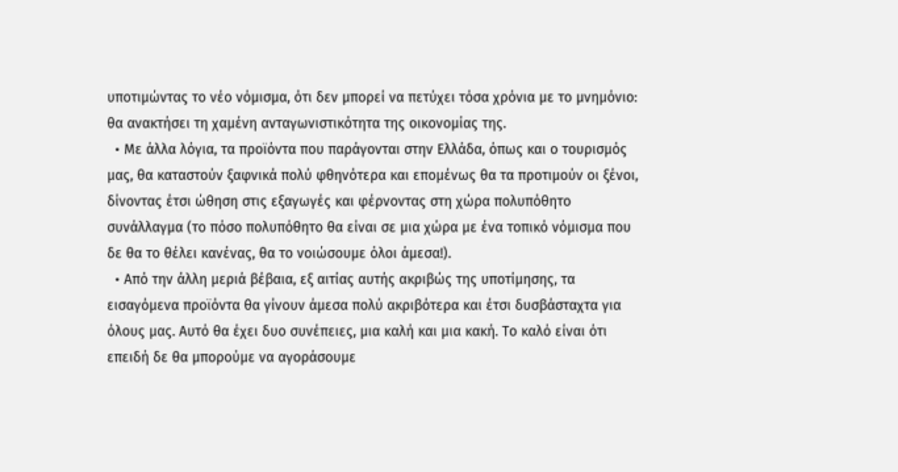υποτιμώντας το νέο νόμισμα, ότι δεν μπορεί να πετύχει τόσα χρόνια με το μνημόνιο: θα ανακτήσει τη χαμένη ανταγωνιστικότητα της οικονομίας της.
  • Με άλλα λόγια, τα προϊόντα που παράγονται στην Ελλάδα, όπως και ο τουρισμός μας, θα καταστούν ξαφνικά πολύ φθηνότερα και επομένως θα τα προτιμούν οι ξένοι, δίνοντας έτσι ώθηση στις εξαγωγές και φέρνοντας στη χώρα πολυπόθητο συνάλλαγμα (το πόσο πολυπόθητο θα είναι σε μια χώρα με ένα τοπικό νόμισμα που δε θα το θέλει κανένας, θα το νοιώσουμε όλοι άμεσα!).
  • Από την άλλη μεριά βέβαια, εξ αιτίας αυτής ακριβώς της υποτίμησης, τα εισαγόμενα προϊόντα θα γίνουν άμεσα πολύ ακριβότερα και έτσι δυσβάσταχτα για όλους μας. Αυτό θα έχει δυο συνέπειες, μια καλή και μια κακή. Το καλό είναι ότι επειδή δε θα μπορούμε να αγοράσουμε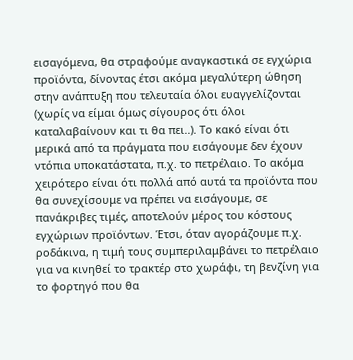εισαγόμενα, θα στραφούμε αναγκαστικά σε εγχώρια προϊόντα, δίνοντας έτσι ακόμα μεγαλύτερη ώθηση στην ανάπτυξη που τελευταία όλοι ευαγγελίζονται (χωρίς να είμαι όμως σίγουρος ότι όλοι  καταλαβαίνουν και τι θα πει..). Το κακό είναι ότι μερικά από τα πράγματα που εισάγουμε δεν έχουν ντόπια υποκατάστατα, π.χ. το πετρέλαιο. Το ακόμα χειρότερο είναι ότι πολλά από αυτά τα προϊόντα που θα συνεχίσουμε να πρέπει να εισάγουμε, σε πανάκριβες τιμές, αποτελούν μέρος του κόστους εγχώριων προϊόντων. Έτσι, όταν αγοράζουμε π.χ. ροδάκινα, η τιμή τους συμπεριλαμβάνει το πετρέλαιο για να κινηθεί το τρακτέρ στο χωράφι, τη βενζίνη για το φορτηγό που θα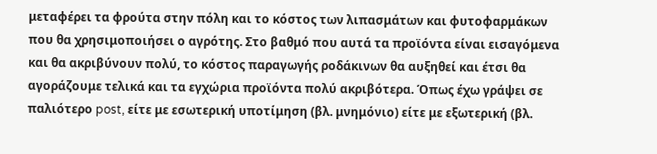μεταφέρει τα φρούτα στην πόλη και το κόστος των λιπασμάτων και φυτοφαρμάκων που θα χρησιμοποιήσει ο αγρότης. Στο βαθμό που αυτά τα προϊόντα είναι εισαγόμενα και θα ακριβύνουν πολύ, το κόστος παραγωγής ροδάκινων θα αυξηθεί και έτσι θα αγοράζουμε τελικά και τα εγχώρια προϊόντα πολύ ακριβότερα. Όπως έχω γράψει σε παλιότερο post, είτε με εσωτερική υποτίμηση (βλ. μνημόνιο) είτε με εξωτερική (βλ.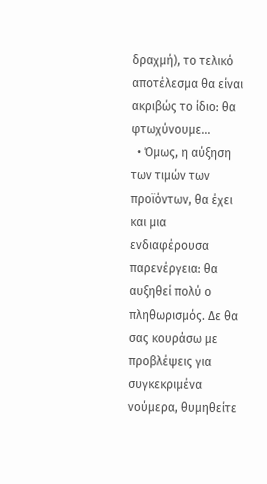δραχμή), το τελικό αποτέλεσμα θα είναι ακριβώς το ίδιο: θα φτωχύνουμε...
  • Όμως, η αύξηση των τιμών των προϊόντων, θα έχει και μια ενδιαφέρουσα παρενέργεια: θα αυξηθεί πολύ ο πληθωρισμός. Δε θα σας κουράσω με προβλέψεις για συγκεκριμένα νούμερα, θυμηθείτε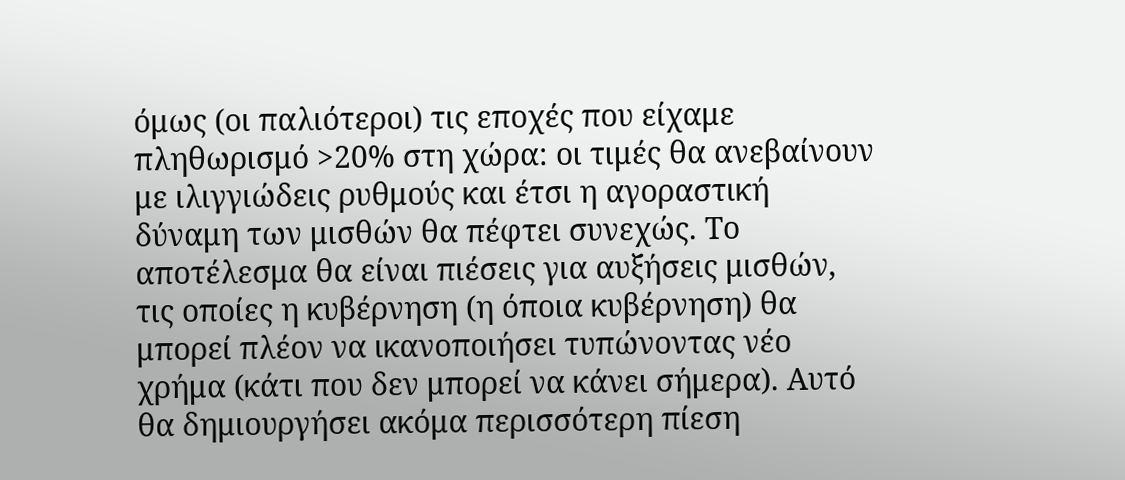όμως (οι παλιότεροι) τις εποχές που είχαμε πληθωρισμό >20% στη χώρα: οι τιμές θα ανεβαίνουν με ιλιγγιώδεις ρυθμούς και έτσι η αγοραστική δύναμη των μισθών θα πέφτει συνεχώς. Το αποτέλεσμα θα είναι πιέσεις για αυξήσεις μισθών, τις οποίες η κυβέρνηση (η όποια κυβέρνηση) θα μπορεί πλέον να ικανοποιήσει τυπώνοντας νέο χρήμα (κάτι που δεν μπορεί να κάνει σήμερα). Αυτό θα δημιουργήσει ακόμα περισσότερη πίεση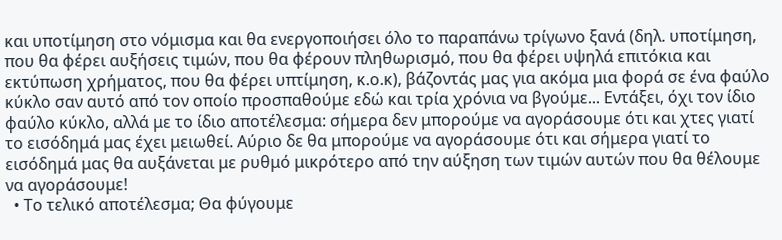και υποτίμηση στο νόμισμα και θα ενεργοποιήσει όλο το παραπάνω τρίγωνο ξανά (δηλ. υποτίμηση, που θα φέρει αυξήσεις τιμών, που θα φέρουν πληθωρισμό, που θα φέρει υψηλά επιτόκια και εκτύπωση χρήματος, που θα φέρει υπτίμηση, κ.ο.κ), βάζοντάς μας για ακόμα μια φορά σε ένα φαύλο κύκλο σαν αυτό από τον οποίο προσπαθούμε εδώ και τρία χρόνια να βγούμε... Εντάξει, όχι τον ίδιο φαύλο κύκλο, αλλά με το ίδιο αποτέλεσμα: σήμερα δεν μπορούμε να αγοράσουμε ότι και χτες γιατί το εισόδημά μας έχει μειωθεί. Αύριο δε θα μπορούμε να αγοράσουμε ότι και σήμερα γιατί το εισόδημά μας θα αυξάνεται με ρυθμό μικρότερο από την αύξηση των τιμών αυτών που θα θέλουμε να αγοράσουμε!
  • Το τελικό αποτέλεσμα; Θα φύγουμε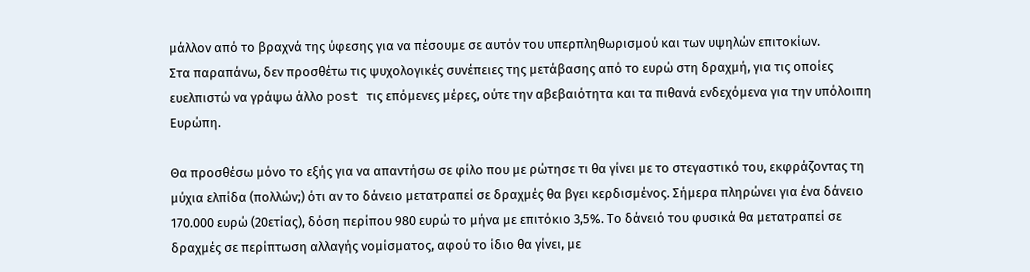μάλλον από το βραχνά της ύφεσης για να πέσουμε σε αυτόν του υπερπληθωρισμού και των υψηλών επιτοκίων.
Στα παραπάνω, δεν προσθέτω τις ψυχολογικές συνέπειες της μετάβασης από το ευρώ στη δραχμή, για τις οποίες ευελπιστώ να γράψω άλλο post τις επόμενες μέρες, ούτε την αβεβαιότητα και τα πιθανά ενδεχόμενα για την υπόλοιπη Ευρώπη.

Θα προσθέσω μόνο το εξής για να απαντήσω σε φίλο που με ρώτησε τι θα γίνει με το στεγαστικό του, εκφράζοντας τη μύχια ελπίδα (πολλών;) ότι αν το δάνειο μετατραπεί σε δραχμές θα βγει κερδισμένος. Σήμερα πληρώνει για ένα δάνειο 170.000 ευρώ (20ετίας), δόση περίπου 980 ευρώ το μήνα με επιτόκιο 3,5%. Το δάνειό του φυσικά θα μετατραπεί σε δραχμές σε περίπτωση αλλαγής νομίσματος, αφού το ίδιο θα γίνει, με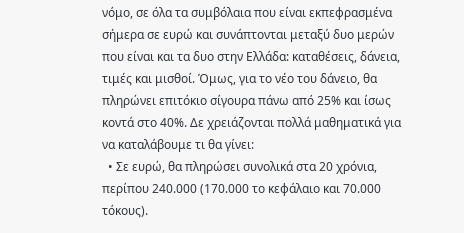νόμο, σε όλα τα συμβόλαια που είναι εκπεφρασμένα σήμερα σε ευρώ και συνάπτονται μεταξύ δυο μερών που είναι και τα δυο στην Ελλάδα: καταθέσεις, δάνεια, τιμές και μισθοί. Όμως, για το νέο του δάνειο, θα πληρώνει επιτόκιο σίγουρα πάνω από 25% και ίσως κοντά στο 40%. Δε χρειάζονται πολλά μαθηματικά για να καταλάβουμε τι θα γίνει:
  • Σε ευρώ, θα πληρώσει συνολικά στα 20 χρόνια, περίπου 240.000 (170.000 το κεφάλαιο και 70.000 τόκους).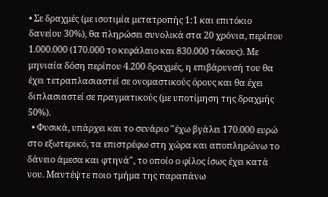• Σε δραχμές (με ισοτιμία μετατροπής 1:1 και επιτόκιο δανείου 30%), θα πληρώσει συνολικά στα 20 χρόνια, περίπου 1.000.000 (170.000 το κεφάλαιο και 830.000 τόκους). Με μηνιαία δόση περίπου 4.200 δραχμές, η επιβάρυνσή του θα έχει τετραπλασιαστεί σε ονομαστικούς όρους και θα έχει διπλασιαστεί σε πραγματικούς (με υποτίμηση της δραχμής 50%).
  • Φυσικά, υπάρχει και το σενάριο "έχω βγάλει 170.000 ευρώ στο εξωτερικό, τα επιστρέφω στη χώρα και αποπληρώνω το δάνειο άμεσα και φτηνά", το οποίο ο φίλος ίσως έχει κατά νου. Μαντέψτε ποιο τμήμα της παραπάνω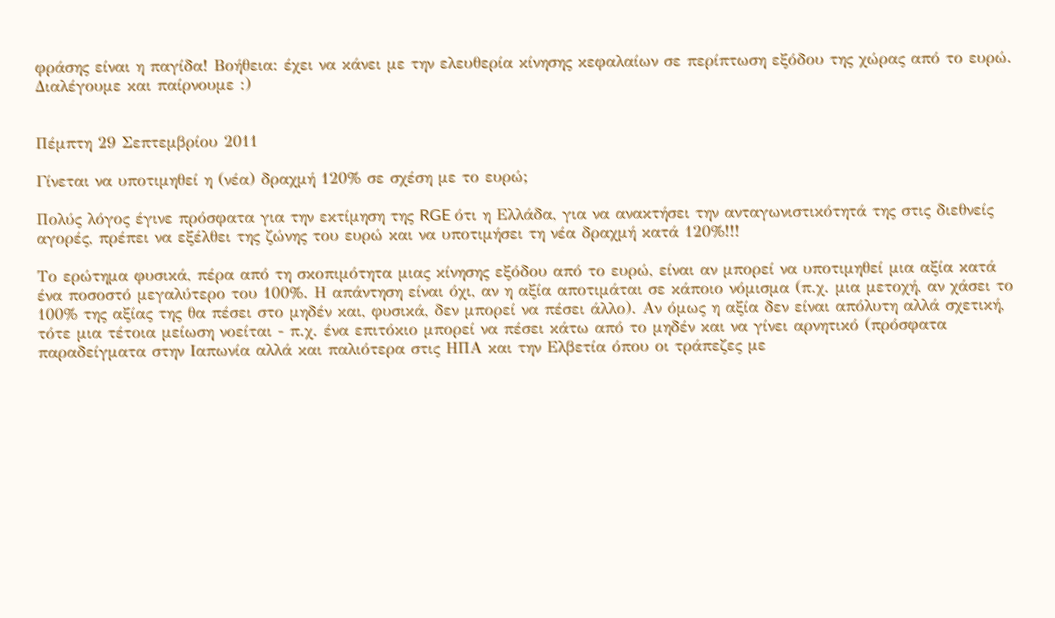φράσης είναι η παγίδα! Βοήθεια: έχει να κάνει με την ελευθερία κίνησης κεφαλαίων σε περίπτωση εξόδου της χώρας από το ευρώ.
Διαλέγουμε και παίρνουμε :)


Πέμπτη 29 Σεπτεμβρίου 2011

Γίνεται να υποτιμηθεί η (νέα) δραχμή 120% σε σχέση με το ευρώ;

Πολύς λόγος έγινε πρόσφατα για την εκτίμηση της RGE ότι η Ελλάδα, για να ανακτήσει την ανταγωνιστικότητά της στις διεθνείς αγορές, πρέπει να εξέλθει της ζώνης του ευρώ και να υποτιμήσει τη νέα δραχμή κατά 120%!!!

Το ερώτημα φυσικά, πέρα από τη σκοπιμότητα μιας κίνησης εξόδου από το ευρώ, είναι αν μπορεί να υποτιμηθεί μια αξία κατά ένα ποσοστό μεγαλύτερο του 100%. Η απάντηση είναι όχι, αν η αξία αποτιμάται σε κάποιο νόμισμα (π.χ. μια μετοχή, αν χάσει το 100% της αξίας της θα πέσει στο μηδέν και, φυσικά, δεν μπορεί να πέσει άλλο). Αν όμως η αξία δεν είναι απόλυτη αλλά σχετική, τότε μια τέτοια μείωση νοείται - π.χ. ένα επιτόκιο μπορεί να πέσει κάτω από το μηδέν και να γίνει αρνητικό (πρόσφατα παραδείγματα στην Ιαπωνία αλλά και παλιότερα στις ΗΠΑ και την Ελβετία όπου οι τράπεζες με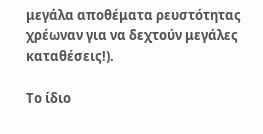μεγάλα αποθέματα ρευστότητας χρέωναν για να δεχτούν μεγάλες καταθέσεις!).

Το ίδιο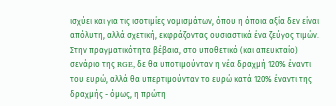ισχύει και για τις ισοτιμίες νομισμάτων, όπου η όποια αξία δεν είναι απόλυτη, αλλά σχετική, εκφράζοντας ουσιαστικά ένα ζεύγος τιμών. Στην πραγματικότητα βέβαια, στο υποθετικό (και απευκταίο) σενάριο της RGE, δε θα υποτιμούνταν η νέα δραχμή 120% έναντι του ευρώ, αλλά θα υπερτιμούνταν το ευρώ κατά 120% έναντι της δραχμής - όμως, η πρώτη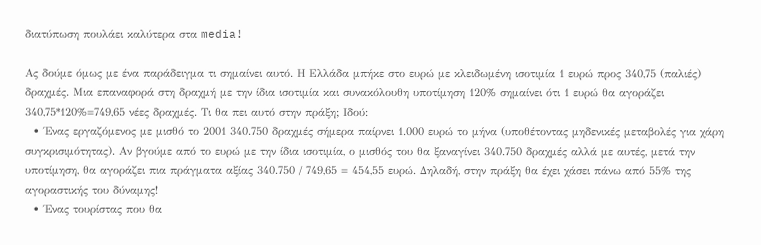διατύπωση πουλάει καλύτερα στα media!

Ας δούμε όμως με ένα παράδειγμα τι σημαίνει αυτό. Η Ελλάδα μπήκε στο ευρώ με κλειδωμένη ισοτιμία 1 ευρώ προς 340,75 (παλιές) δραχμές. Μια επαναφορά στη δραχμή με την ίδια ισοτιμία και συνακόλουθη υποτίμηση 120% σημαίνει ότι 1 ευρώ θα αγοράζει 340,75*120%=749,65 νέες δραχμές. Τι θα πει αυτό στην πράξη; Ιδού:
  • Ένας εργαζόμενος με μισθό το 2001 340.750 δραχμές σήμερα παίρνει 1.000 ευρώ το μήνα (υποθέτοντας μηδενικές μεταβολές για χάρη συγκρισιμότητας). Αν βγούμε από το ευρώ με την ίδια ισοτιμία, ο μισθός του θα ξαναγίνει 340.750 δραχμές αλλά με αυτές, μετά την υποτίμηση, θα αγοράζει πια πράγματα αξίας 340.750 / 749,65 = 454,55 ευρώ. Δηλαδή, στην πράξη θα έχει χάσει πάνω από 55% της αγοραστικής του δύναμης!
  • Ένας τουρίστας που θα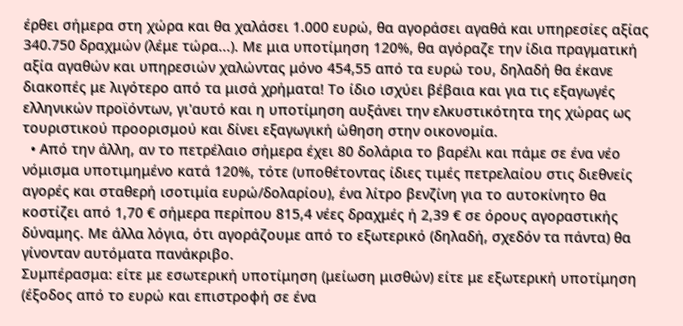έρθει σήμερα στη χώρα και θα χαλάσει 1.000 ευρώ, θα αγοράσει αγαθά και υπηρεσίες αξίας 340.750 δραχμών (λέμε τώρα...). Με μια υποτίμηση 120%, θα αγόραζε την ίδια πραγματική αξία αγαθών και υπηρεσιών χαλώντας μόνο 454,55 από τα ευρώ του, δηλαδή θα έκανε διακοπές με λιγότερο από τα μισά χρήματα! Το ίδιο ισχύει βέβαια και για τις εξαγωγές ελληνικών προϊόντων, γι'αυτό και η υποτίμηση αυξάνει την ελκυστικότητα της χώρας ως τουριστικού προορισμού και δίνει εξαγωγική ώθηση στην οικονομία.
  • Από την άλλη, αν το πετρέλαιο σήμερα έχει 80 δολάρια το βαρέλι και πάμε σε ένα νέο νόμισμα υποτιμημένο κατά 120%, τότε (υποθέτοντας ίδιες τιμές πετρελαίου στις διεθνείς αγορές και σταθερή ισοτιμία ευρώ/δολαρίου), ένα λίτρο βενζίνη για το αυτοκίνητο θα κοστίζει από 1,70 € σήμερα περίπου 815,4 νέες δραχμές ή 2,39 € σε όρους αγοραστικής δύναμης. Με άλλα λόγια, ότι αγοράζουμε από το εξωτερικό (δηλαδή, σχεδόν τα πάντα) θα γίνονταν αυτόματα πανάκριβο.
Συμπέρασμα: είτε με εσωτερική υποτίμηση (μείωση μισθών) είτε με εξωτερική υποτίμηση (έξοδος από το ευρώ και επιστροφή σε ένα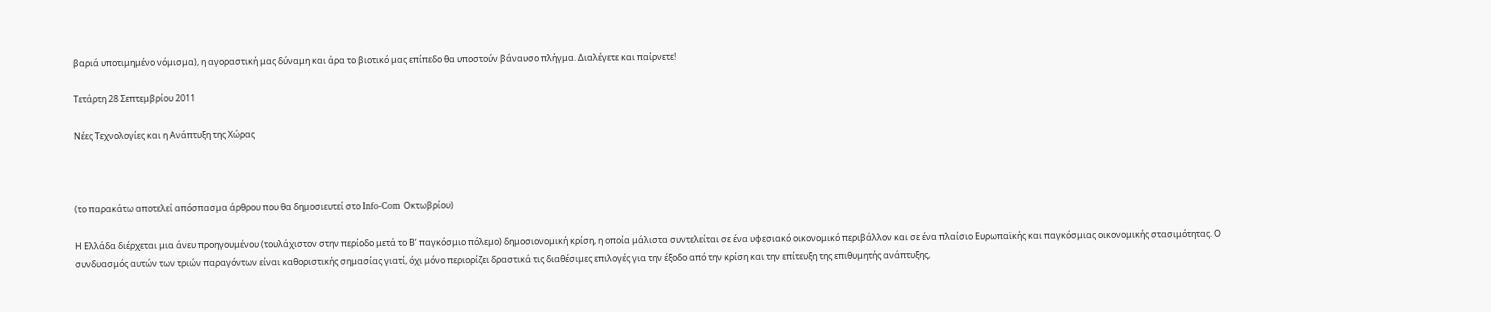βαριά υποτιμημένο νόμισμα), η αγοραστική μας δύναμη και άρα το βιοτικό μας επίπεδο θα υποστούν βάναυσο πλήγμα. Διαλέγετε και παίρνετε!

Τετάρτη 28 Σεπτεμβρίου 2011

Νέες Τεχνολογίες και η Ανάπτυξη της Χώρας



(το παρακάτω αποτελεί απόσπασμα άρθρου που θα δημοσιευτεί στο Info-Com Οκτωβρίου)

Η Ελλάδα διέρχεται μια άνευ προηγουμένου (τουλάχιστον στην περίοδο μετά το Β’ παγκόσμιο πόλεμο) δημοσιονομική κρίση, η οποία μάλιστα συντελείται σε ένα υφεσιακό οικονομικό περιβάλλον και σε ένα πλαίσιο Ευρωπαϊκής και παγκόσμιας οικονομικής στασιμότητας. Ο συνδυασμός αυτών των τριών παραγόντων είναι καθοριστικής σημασίας γιατί, όχι μόνο περιορίζει δραστικά τις διαθέσιμες επιλογές για την έξοδο από την κρίση και την επίτευξη της επιθυμητής ανάπτυξης,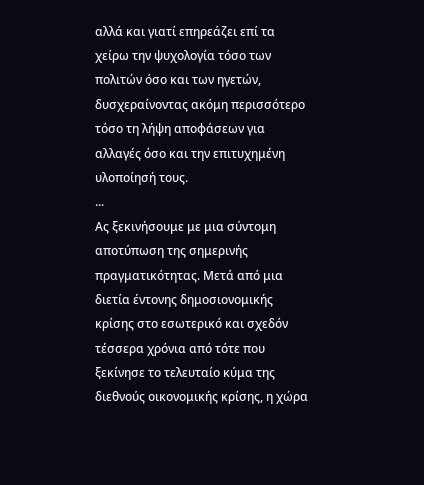αλλά και γιατί επηρεάζει επί τα χείρω την ψυχολογία τόσο των πολιτών όσο και των ηγετών, δυσχεραίνοντας ακόμη περισσότερο τόσο τη λήψη αποφάσεων για αλλαγές όσο και την επιτυχημένη υλοποίησή τους.
...
Ας ξεκινήσουμε με μια σύντομη αποτύπωση της σημερινής πραγματικότητας. Μετά από μια διετία έντονης δημοσιονομικής κρίσης στο εσωτερικό και σχεδόν τέσσερα χρόνια από τότε που ξεκίνησε το τελευταίο κύμα της διεθνούς οικονομικής κρίσης, η χώρα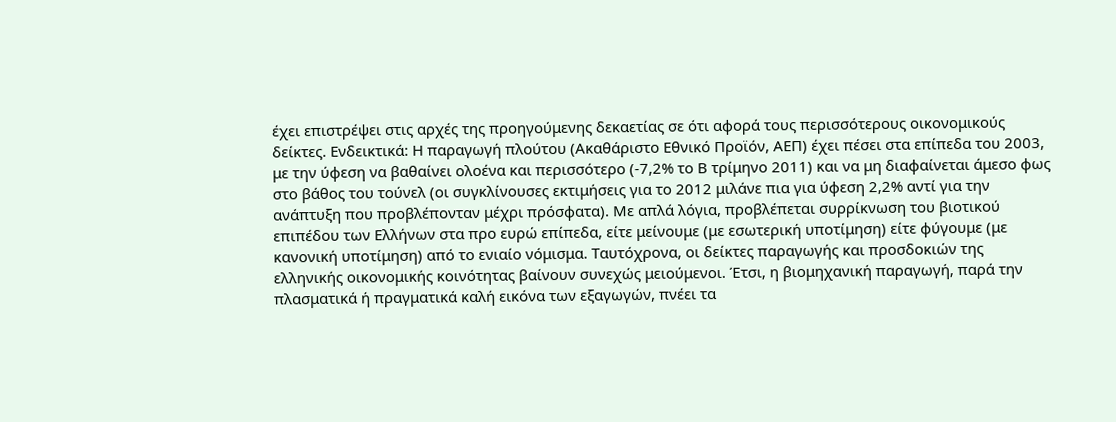έχει επιστρέψει στις αρχές της προηγούμενης δεκαετίας σε ότι αφορά τους περισσότερους οικονομικούς δείκτες. Ενδεικτικά: Η παραγωγή πλούτου (Ακαθάριστο Εθνικό Προϊόν, ΑΕΠ) έχει πέσει στα επίπεδα του 2003, με την ύφεση να βαθαίνει ολοένα και περισσότερο (-7,2% το Β τρίμηνο 2011) και να μη διαφαίνεται άμεσο φως στο βάθος του τούνελ (οι συγκλίνουσες εκτιμήσεις για το 2012 μιλάνε πια για ύφεση 2,2% αντί για την ανάπτυξη που προβλέπονταν μέχρι πρόσφατα). Με απλά λόγια, προβλέπεται συρρίκνωση του βιοτικού επιπέδου των Ελλήνων στα προ ευρώ επίπεδα, είτε μείνουμε (με εσωτερική υποτίμηση) είτε φύγουμε (με κανονική υποτίμηση) από το ενιαίο νόμισμα. Ταυτόχρονα, οι δείκτες παραγωγής και προσδοκιών της ελληνικής οικονομικής κοινότητας βαίνουν συνεχώς μειούμενοι. Έτσι, η βιομηχανική παραγωγή, παρά την πλασματικά ή πραγματικά καλή εικόνα των εξαγωγών, πνέει τα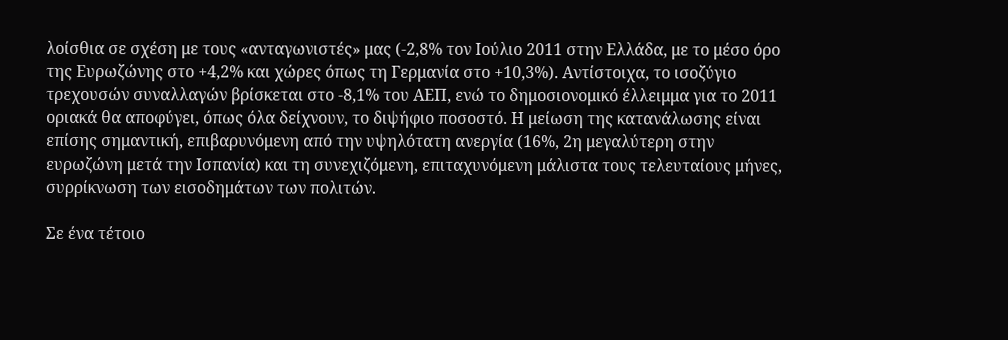λοίσθια σε σχέση με τους «ανταγωνιστές» μας (-2,8% τον Ιούλιο 2011 στην Ελλάδα, με το μέσο όρο της Ευρωζώνης στο +4,2% και χώρες όπως τη Γερμανία στο +10,3%). Αντίστοιχα, το ισοζύγιο τρεχουσών συναλλαγών βρίσκεται στο -8,1% του ΑΕΠ, ενώ το δημοσιονομικό έλλειμμα για το 2011 οριακά θα αποφύγει, όπως όλα δείχνουν, το διψήφιο ποσοστό. Η μείωση της κατανάλωσης είναι επίσης σημαντική, επιβαρυνόμενη από την υψηλότατη ανεργία (16%, 2η μεγαλύτερη στην ευρωζώνη μετά την Ισπανία) και τη συνεχιζόμενη, επιταχυνόμενη μάλιστα τους τελευταίους μήνες, συρρίκνωση των εισοδημάτων των πολιτών.

Σε ένα τέτοιο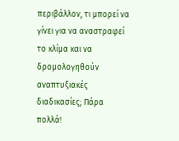περιβάλλον, τι μπορεί να γίνει για να αναστραφεί το κλίμα και να δρομολογηθούν αναπτυξιακές διαδικασίες; Πάρα πολλά!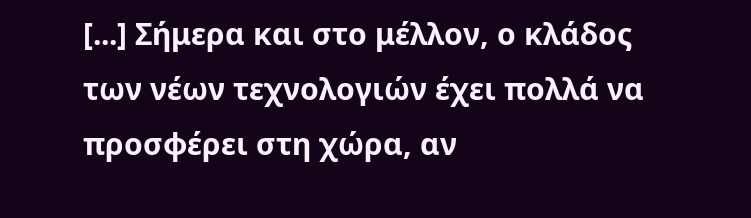[...] Σήμερα και στο μέλλον, ο κλάδος των νέων τεχνολογιών έχει πολλά να προσφέρει στη χώρα, αν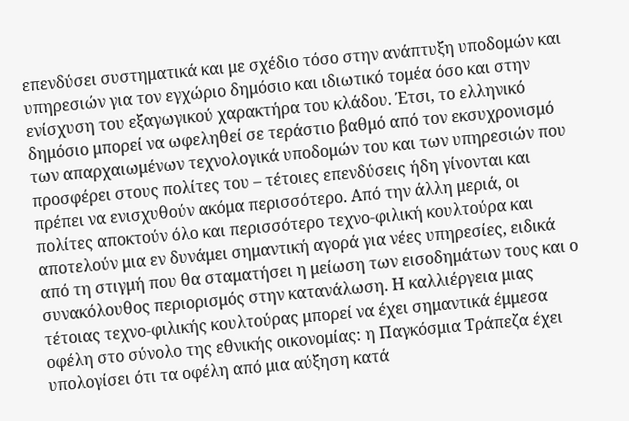επενδύσει συστηματικά και με σχέδιο τόσο στην ανάπτυξη υποδομών και υπηρεσιών για τον εγχώριο δημόσιο και ιδιωτικό τομέα όσο και στην ενίσχυση του εξαγωγικού χαρακτήρα του κλάδου. Έτσι, το ελληνικό δημόσιο μπορεί να ωφεληθεί σε τεράστιο βαθμό από τον εκσυχρονισμό των απαρχαιωμένων τεχνολογικά υποδομών του και των υπηρεσιών που προσφέρει στους πολίτες του – τέτοιες επενδύσεις ήδη γίνονται και πρέπει να ενισχυθούν ακόμα περισσότερο. Από την άλλη μεριά, οι πολίτες αποκτούν όλο και περισσότερο τεχνο-φιλική κουλτούρα και αποτελούν μια εν δυνάμει σημαντική αγορά για νέες υπηρεσίες, ειδικά από τη στιγμή που θα σταματήσει η μείωση των εισοδημάτων τους και ο συνακόλουθος περιορισμός στην κατανάλωση. Η καλλιέργεια μιας τέτοιας τεχνο-φιλικής κουλτούρας μπορεί να έχει σημαντικά έμμεσα οφέλη στο σύνολο της εθνικής οικονομίας: η Παγκόσμια Τράπεζα έχει υπολογίσει ότι τα οφέλη από μια αύξηση κατά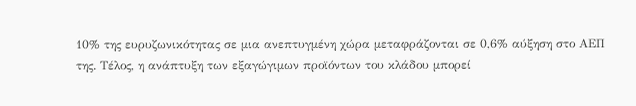10% της ευρυζωνικότητας σε μια ανεπτυγμένη χώρα μεταφράζονται σε 0,6% αύξηση στο ΑΕΠ της. Τέλος, η ανάπτυξη των εξαγώγιμων προϊόντων του κλάδου μπορεί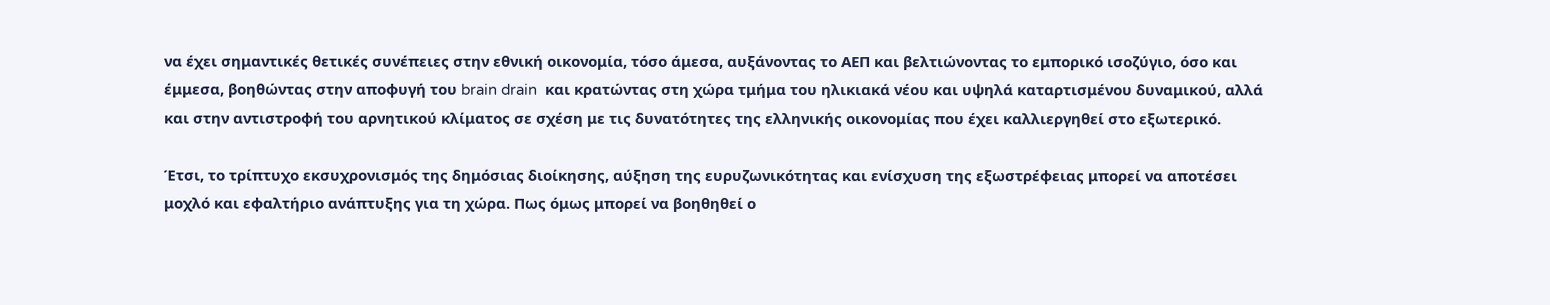να έχει σημαντικές θετικές συνέπειες στην εθνική οικονομία, τόσο άμεσα, αυξάνοντας το ΑΕΠ και βελτιώνοντας το εμπορικό ισοζύγιο, όσο και έμμεσα, βοηθώντας στην αποφυγή του brain drain  και κρατώντας στη χώρα τμήμα του ηλικιακά νέου και υψηλά καταρτισμένου δυναμικού, αλλά και στην αντιστροφή του αρνητικού κλίματος σε σχέση με τις δυνατότητες της ελληνικής οικονομίας που έχει καλλιεργηθεί στο εξωτερικό.

Έτσι, το τρίπτυχο εκσυχρονισμός της δημόσιας διοίκησης, αύξηση της ευρυζωνικότητας και ενίσχυση της εξωστρέφειας μπορεί να αποτέσει μοχλό και εφαλτήριο ανάπτυξης για τη χώρα. Πως όμως μπορεί να βοηθηθεί ο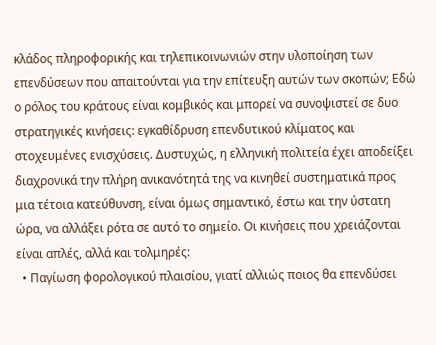κλάδος πληροφορικής και τηλεπικοινωνιών στην υλοποίηση των επενδύσεων που απαιτούνται για την επίτευξη αυτών των σκοπών; Εδώ ο ρόλος του κράτους είναι κομβικός και μπορεί να συνοψιστεί σε δυο στρατηγικές κινήσεις: εγκαθίδρυση επενδυτικού κλίματος και στοχευμένες ενισχύσεις. Δυστυχώς, η ελληνική πολιτεία έχει αποδείξει διαχρονικά την πλήρη ανικανότητά της να κινηθεί συστηματικά προς μια τέτοια κατεύθυνση, είναι όμως σημαντικό, έστω και την ύστατη ώρα, να αλλάξει ρότα σε αυτό το σημείο. Οι κινήσεις που χρειάζονται είναι απλές, αλλά και τολμηρές:
  • Παγίωση φορολογικού πλαισίου, γιατί αλλιώς ποιος θα επενδύσει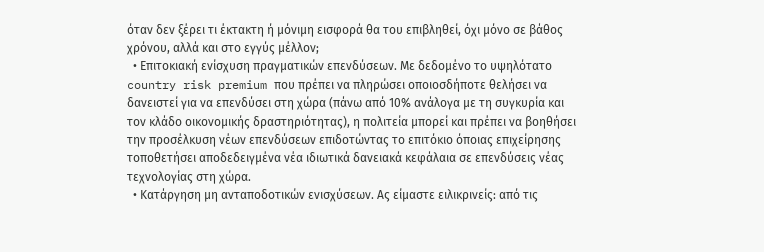όταν δεν ξέρει τι έκτακτη ή μόνιμη εισφορά θα του επιβληθεί, όχι μόνο σε βάθος χρόνου, αλλά και στο εγγύς μέλλον;
  • Επιτοκιακή ενίσχυση πραγματικών επενδύσεων. Με δεδομένο το υψηλότατο country risk premium που πρέπει να πληρώσει οποιοσδήποτε θελήσει να δανειστεί για να επενδύσει στη χώρα (πάνω από 10% ανάλογα με τη συγκυρία και τον κλάδο οικονομικής δραστηριότητας), η πολιτεία μπορεί και πρέπει να βοηθήσει την προσέλκυση νέων επενδύσεων επιδοτώντας το επιτόκιο όποιας επιχείρησης τοποθετήσει αποδεδειγμένα νέα ιδιωτικά δανειακά κεφάλαια σε επενδύσεις νέας τεχνολογίας στη χώρα.
  • Κατάργηση μη ανταποδοτικών ενισχύσεων. Ας είμαστε ειλικρινείς: από τις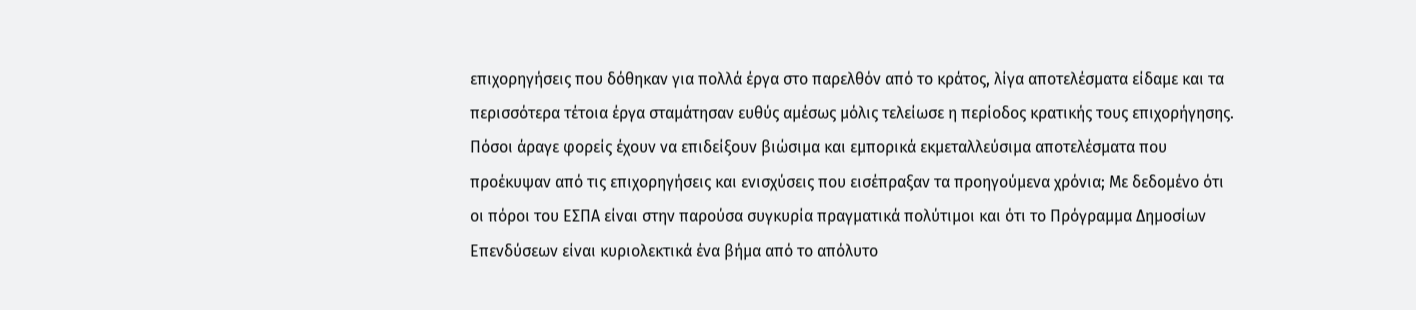επιχορηγήσεις που δόθηκαν για πολλά έργα στο παρελθόν από το κράτος, λίγα αποτελέσματα είδαμε και τα περισσότερα τέτοια έργα σταμάτησαν ευθύς αμέσως μόλις τελείωσε η περίοδος κρατικής τους επιχορήγησης. Πόσοι άραγε φορείς έχουν να επιδείξουν βιώσιμα και εμπορικά εκμεταλλεύσιμα αποτελέσματα που προέκυψαν από τις επιχορηγήσεις και ενισχύσεις που εισέπραξαν τα προηγούμενα χρόνια; Με δεδομένο ότι οι πόροι του ΕΣΠΑ είναι στην παρούσα συγκυρία πραγματικά πολύτιμοι και ότι το Πρόγραμμα Δημοσίων Επενδύσεων είναι κυριολεκτικά ένα βήμα από το απόλυτο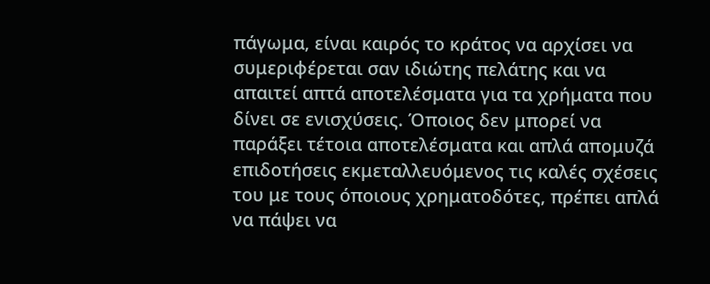πάγωμα, είναι καιρός το κράτος να αρχίσει να συμεριφέρεται σαν ιδιώτης πελάτης και να απαιτεί απτά αποτελέσματα για τα χρήματα που δίνει σε ενισχύσεις. Όποιος δεν μπορεί να παράξει τέτοια αποτελέσματα και απλά απομυζά επιδοτήσεις εκμεταλλευόμενος τις καλές σχέσεις του με τους όποιους χρηματοδότες, πρέπει απλά να πάψει να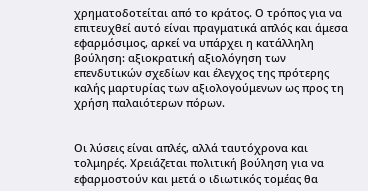χρηματοδοτείται από το κράτος. Ο τρόπος για να επιτευχθεί αυτό είναι πραγματικά απλός και άμεσα εφαρμόσιμος, αρκεί να υπάρχει η κατάλληλη βούληση: αξιοκρατική αξιολόγηση των επενδυτικών σχεδίων και έλεγχος της πρότερης καλής μαρτυρίας των αξιολογούμενων ως προς τη χρήση παλαιότερων πόρων.


Οι λύσεις είναι απλές, αλλά ταυτόχρονα και τολμηρές. Χρειάζεται πολιτική βούληση για να εφαρμοστούν και μετά ο ιδιωτικός τομέας θα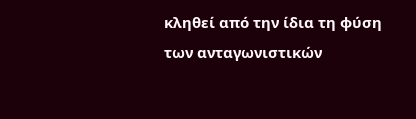κληθεί από την ίδια τη φύση των ανταγωνιστικών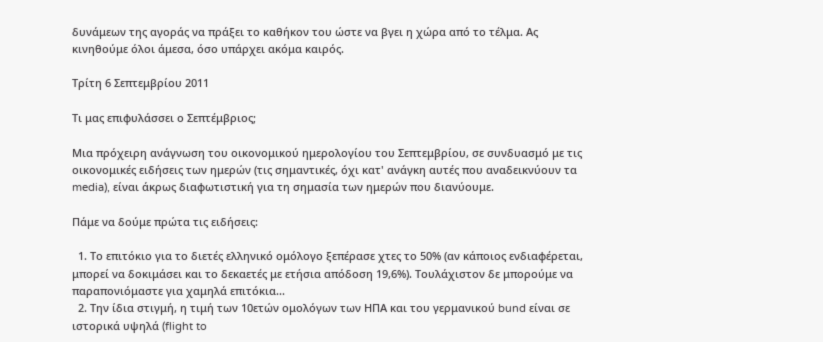δυνάμεων της αγοράς να πράξει το καθήκον του ώστε να βγει η χώρα από το τέλμα. Ας κινηθούμε όλοι άμεσα, όσο υπάρχει ακόμα καιρός.

Τρίτη 6 Σεπτεμβρίου 2011

Τι μας επιφυλάσσει ο Σεπτέμβριος;

Μια πρόχειρη ανάγνωση του οικονομικού ημερολογίου του Σεπτεμβρίου, σε συνδυασμό με τις οικονομικές ειδήσεις των ημερών (τις σημαντικές, όχι κατ' ανάγκη αυτές που αναδεικνύουν τα media), είναι άκρως διαφωτιστική για τη σημασία των ημερών που διανύουμε.

Πάμε να δούμε πρώτα τις ειδήσεις:

  1. Το επιτόκιο για το διετές ελληνικό ομόλογο ξεπέρασε χτες το 50% (αν κάποιος ενδιαφέρεται, μπορεί να δοκιμάσει και το δεκαετές με ετήσια απόδοση 19,6%). Τουλάχιστον δε μπορούμε να παραπονιόμαστε για χαμηλά επιτόκια...
  2. Την ίδια στιγμή, η τιμή των 10ετών ομολόγων των ΗΠΑ και του γερμανικού bund είναι σε ιστορικά υψηλά (flight to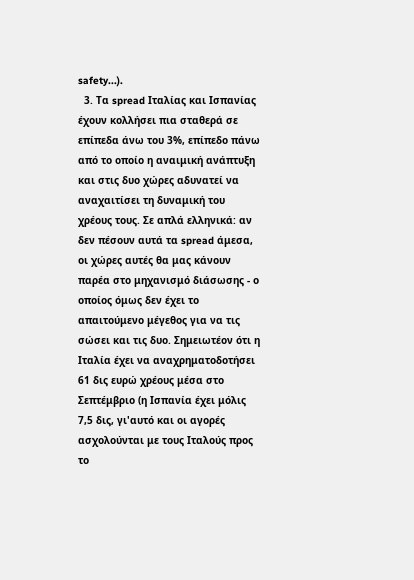safety...).
  3. Τα spread Ιταλίας και Ισπανίας έχουν κολλήσει πια σταθερά σε επίπεδα άνω του 3%, επίπεδο πάνω από το οποίο η αναιμική ανάπτυξη και στις δυο χώρες αδυνατεί να αναχαιτίσει τη δυναμική του χρέους τους. Σε απλά ελληνικά: αν δεν πέσουν αυτά τα spread άμεσα, οι χώρες αυτές θα μας κάνουν παρέα στο μηχανισμό διάσωσης - ο οποίος όμως δεν έχει το απαιτούμενο μέγεθος για να τις σώσει και τις δυο. Σημειωτέον ότι η Ιταλία έχει να αναχρηματοδοτήσει 61 δις ευρώ χρέους μέσα στο Σεπτέμβριο (η Ισπανία έχει μόλις 7,5 δις, γι'αυτό και οι αγορές ασχολούνται με τους Ιταλούς προς το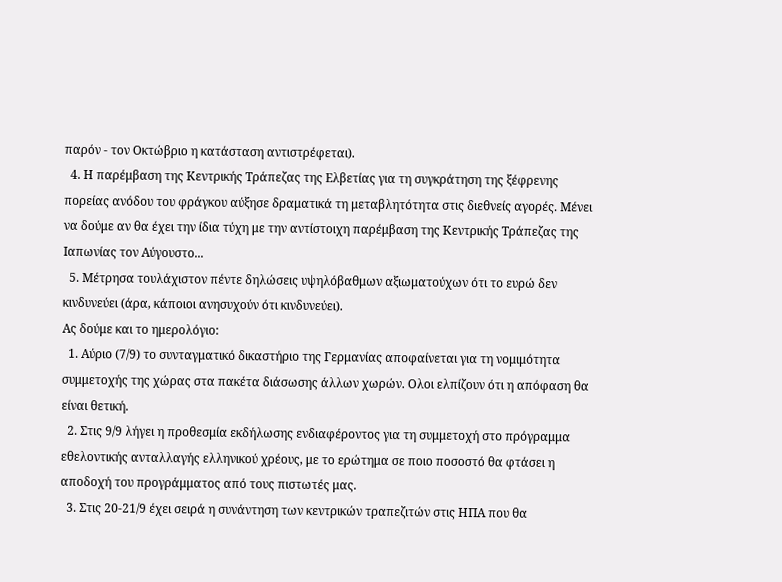παρόν - τον Οκτώβριο η κατάσταση αντιστρέφεται).
  4. Η παρέμβαση της Κεντρικής Τράπεζας της Ελβετίας για τη συγκράτηση της ξέφρενης πορείας ανόδου του φράγκου αύξησε δραματικά τη μεταβλητότητα στις διεθνείς αγορές. Μένει να δούμε αν θα έχει την ίδια τύχη με την αντίστοιχη παρέμβαση της Κεντρικής Τράπεζας της Ιαπωνίας τον Αύγουστο...
  5. Μέτρησα τουλάχιστον πέντε δηλώσεις υψηλόβαθμων αξιωματούχων ότι το ευρώ δεν κινδυνεύει (άρα, κάποιοι ανησυχούν ότι κινδυνεύει).
Ας δούμε και το ημερολόγιο:
  1. Αύριο (7/9) το συνταγματικό δικαστήριο της Γερμανίας αποφαίνεται για τη νομιμότητα συμμετοχής της χώρας στα πακέτα διάσωσης άλλων χωρών. Ολοι ελπίζουν ότι η απόφαση θα είναι θετική.
  2. Στις 9/9 λήγει η προθεσμία εκδήλωσης ενδιαφέροντος για τη συμμετοχή στο πρόγραμμα εθελοντικής ανταλλαγής ελληνικού χρέους, με το ερώτημα σε ποιο ποσοστό θα φτάσει η αποδοχή του προγράμματος από τους πιστωτές μας.
  3. Στις 20-21/9 έχει σειρά η συνάντηση των κεντρικών τραπεζιτών στις ΗΠΑ που θα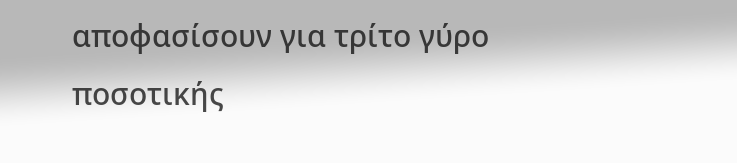αποφασίσουν για τρίτο γύρο ποσοτικής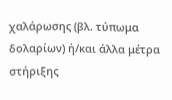χαλάρωσης (βλ. τύπωμα δολαρίων) ή/και άλλα μέτρα στήριξης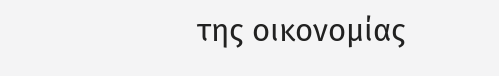της οικονομίας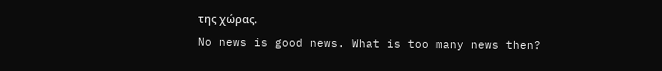της χώρας.
No news is good news. What is too many news then?